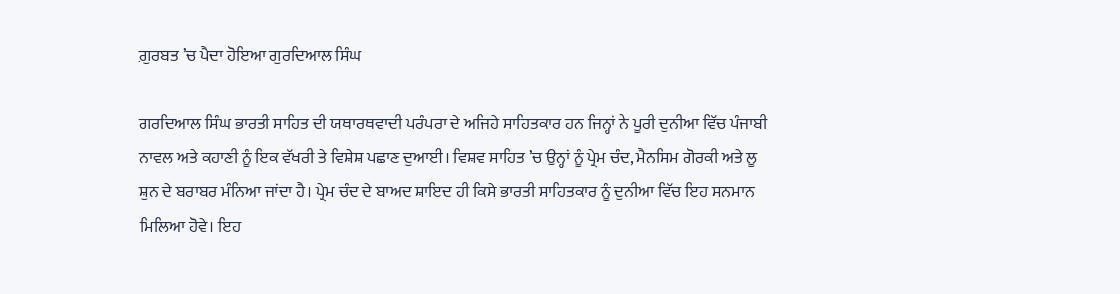ਗ਼ੁਰਬਤ ’ਚ ਪੈਦਾ ਹੋਇਆ ਗੁਰਦਿਆਲ ਸਿੰਘ

ਗਰਦਿਆਲ ਸਿੰਘ ਭਾਰਤੀ ਸਾਹਿਤ ਦੀ ਯਥਾਰਥਵਾਦੀ ਪਰੰਪਰਾ ਦੇ ਅਜਿਹੇ ਸਾਹਿਤਕਾਰ ਹਨ ਜਿਨ੍ਹਾਂ ਨੇ ਪੂਰੀ ਦੁਨੀਆ ਵਿੱਚ ਪੰਜਾਬੀ ਨਾਵਲ ਅਤੇ ਕਹਾਣੀ ਨੂੰ ਇਕ ਵੱਖਰੀ ਤੇ ਵਿਸ਼ੇਸ਼ ਪਛਾਣ ਦੁਆਈ। ਵਿਸ਼ਵ ਸਾਹਿਤ ’ਚ ਉਨ੍ਹਾਂ ਨੂੰ ਪ੍ਰੇਮ ਚੰਦ, ਮੈਨਸਿਮ ਗੋਰਕੀ ਅਤੇ ਲੂ ਸ਼ੁਨ ਦੇ ਬਰਾਬਰ ਮੰਨਿਆ ਜਾਂਦਾ ਹੈ। ਪ੍ਰੇਮ ਚੰਦ ਦੇ ਬਾਅਦ ਸ਼ਾਇਦ ਹੀ ਕਿਸੇ ਭਾਰਤੀ ਸਾਹਿਤਕਾਰ ਨੂੰ ਦੁਨੀਆ ਵਿੱਚ ਇਹ ਸਨਮਾਨ ਮਿਲਿਆ ਹੋਵੇ। ਇਹ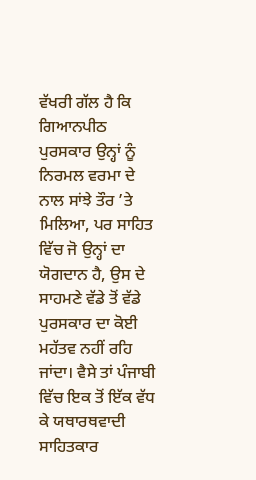ਵੱਖਰੀ ਗੱਲ ਹੈ ਕਿ ਗਿਆਨਪੀਠ ਪੁਰਸਕਾਰ ਉਨ੍ਹਾਂ ਨੂੰ ਨਿਰਮਲ ਵਰਮਾ ਦੇ ਨਾਲ ਸਾਂਝੇ ਤੌਰ ’ਤੇ ਮਿਲਿਆ, ਪਰ ਸਾਹਿਤ ਵਿੱਚ ਜੋ ਉਨ੍ਹਾਂ ਦਾ ਯੋਗਦਾਨ ਹੈ, ਉਸ ਦੇ ਸਾਹਮਣੇ ਵੱਡੇ ਤੋਂ ਵੱਡੇ ਪੁਰਸਕਾਰ ਦਾ ਕੋਈ ਮਹੱਤਵ ਨਹੀਂ ਰਹਿ ਜਾਂਦਾ। ਵੈਸੇ ਤਾਂ ਪੰਜਾਬੀ ਵਿੱਚ ਇਕ ਤੋਂ ਇੱਕ ਵੱਧ ਕੇ ਯਥਾਰਥਵਾਦੀ ਸਾਹਿਤਕਾਰ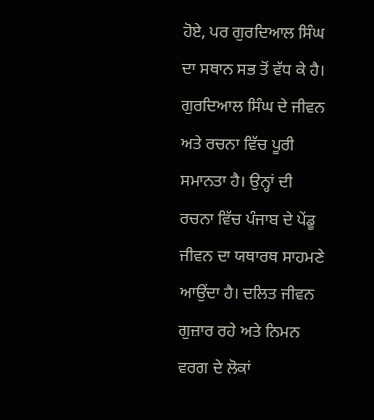ਹੋਏ, ਪਰ ਗੁਰਦਿਆਲ ਸਿੰਘ ਦਾ ਸਥਾਨ ਸਭ ਤੋਂ ਵੱਧ ਕੇ ਹੈ। ਗੁਰਦਿਆਲ ਸਿੰਘ ਦੇ ਜੀਵਨ ਅਤੇ ਰਚਨਾ ਵਿੱਚ ਪੂਰੀ ਸਮਾਨਤਾ ਹੈ। ਉਨ੍ਹਾਂ ਦੀ ਰਚਨਾ ਵਿੱਚ ਪੰਜਾਬ ਦੇ ਪੇਂਡੂ ਜੀਵਨ ਦਾ ਯਥਾਰਥ ਸਾਹਮਣੇ ਆਉਂਦਾ ਹੈ। ਦਲਿਤ ਜੀਵਨ ਗੁਜ਼ਾਰ ਰਹੇ ਅਤੇ ਨਿਮਨ ਵਰਗ ਦੇ ਲੋਕਾਂ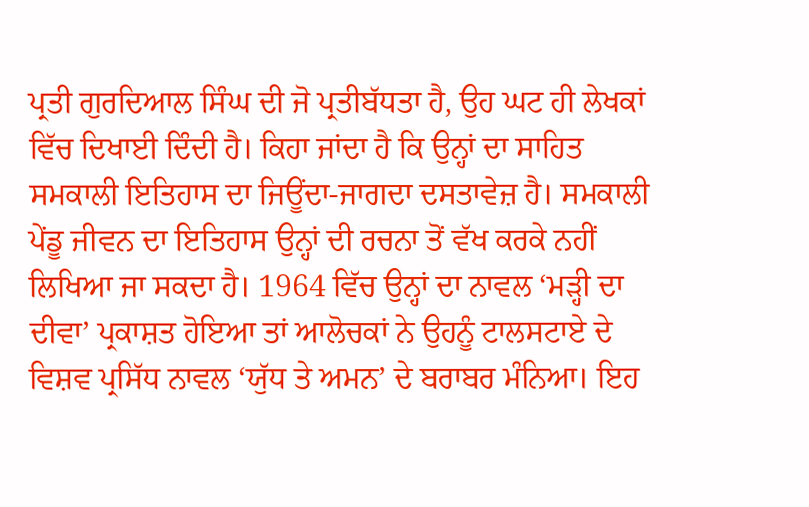ਪ੍ਰਤੀ ਗੁਰਦਿਆਲ ਸਿੰਘ ਦੀ ਜੋ ਪ੍ਰਤੀਬੱਧਤਾ ਹੈ, ਉਹ ਘਟ ਹੀ ਲੇਖਕਾਂ ਵਿੱਚ ਦਿਖਾਈ ਦਿੰਦੀ ਹੈ। ਕਿਹਾ ਜਾਂਦਾ ਹੈ ਕਿ ਉਨ੍ਹਾਂ ਦਾ ਸਾਹਿਤ ਸਮਕਾਲੀ ਇਤਿਹਾਸ ਦਾ ਜਿਊਂਦਾ-ਜਾਗਦਾ ਦਸਤਾਵੇਜ਼ ਹੈ। ਸਮਕਾਲੀ ਪੇਂਡੂ ਜੀਵਨ ਦਾ ਇਤਿਹਾਸ ਉਨ੍ਹਾਂ ਦੀ ਰਚਨਾ ਤੋਂ ਵੱਖ ਕਰਕੇ ਨਹੀਂ ਲਿਖਿਆ ਜਾ ਸਕਦਾ ਹੈ। 1964 ਵਿੱਚ ਉਨ੍ਹਾਂ ਦਾ ਨਾਵਲ ‘ਮੜ੍ਹੀ ਦਾ ਦੀਵਾ’ ਪ੍ਰਕਾਸ਼ਤ ਹੋਇਆ ਤਾਂ ਆਲੋਚਕਾਂ ਨੇ ਉਹਨੂੰ ਟਾਲਸਟਾਏ ਦੇ ਵਿਸ਼ਵ ਪ੍ਰਸਿੱਧ ਨਾਵਲ ‘ਯੁੱਧ ਤੇ ਅਮਨ’ ਦੇ ਬਰਾਬਰ ਮੰਨਿਆ। ਇਹ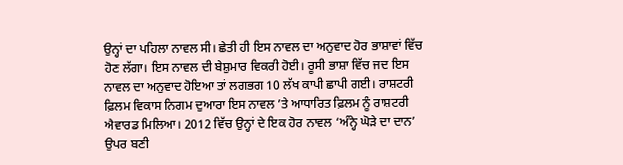ਉਨ੍ਹਾਂ ਦਾ ਪਹਿਲਾ ਨਾਵਲ ਸੀ। ਛੇਤੀ ਹੀ ਇਸ ਨਾਵਲ ਦਾ ਅਨੁਵਾਦ ਹੋਰ ਭਾਸ਼ਾਵਾਂ ਵਿੱਚ ਹੋਣ ਲੱਗਾ। ਇਸ ਨਾਵਲ ਦੀ ਬੇਸ਼ੁਮਾਰ ਵਿਕਰੀ ਹੋਈ। ਰੂਸੀ ਭਾਸ਼ਾ ਵਿੱਚ ਜਦ ਇਸ ਨਾਵਲ ਦਾ ਅਨੁਵਾਦ ਹੋਇਆ ਤਾਂ ਲਗਭਗ 10 ਲੱਖ ਕਾਪੀ ਛਾਪੀ ਗਈ। ਰਾਸ਼ਟਰੀ ਫ਼ਿਲਮ ਵਿਕਾਸ ਨਿਗਮ ਦੁਆਰਾ ਇਸ ਨਾਵਲ ’ਤੇ ਆਧਾਰਿਤ ਫ਼ਿਲਮ ਨੂੰ ਰਾਸ਼ਟਰੀ ਐਵਾਰਡ ਮਿਲਿਆ। 2012 ਵਿੱਚ ਉਨ੍ਹਾਂ ਦੇ ਇਕ ਹੋਰ ਨਾਵਲ ‘ਅੰਨ੍ਹੇ ਘੋੜੇ ਦਾ ਦਾਨ’ ਉਪਰ ਬਣੀ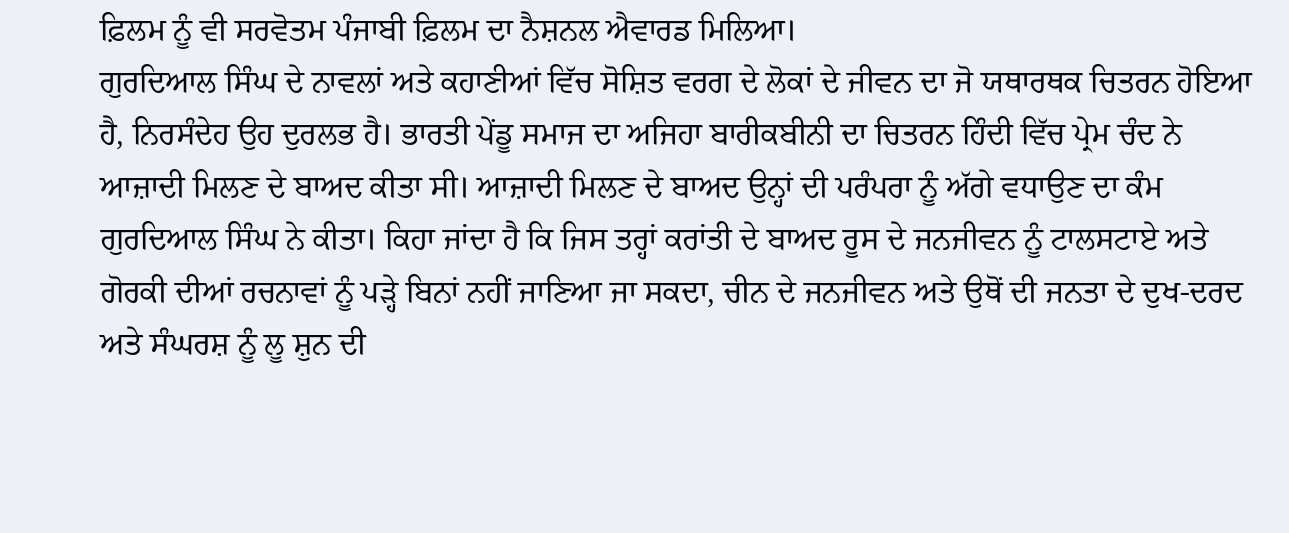ਫ਼ਿਲਮ ਨੂੰ ਵੀ ਸਰਵੋਤਮ ਪੰਜਾਬੀ ਫ਼ਿਲਮ ਦਾ ਨੈਸ਼ਨਲ ਐਵਾਰਡ ਮਿਲਿਆ।
ਗੁਰਦਿਆਲ ਸਿੰਘ ਦੇ ਨਾਵਲਾਂ ਅਤੇ ਕਹਾਣੀਆਂ ਵਿੱਚ ਸੋਸ਼ਿਤ ਵਰਗ ਦੇ ਲੋਕਾਂ ਦੇ ਜੀਵਨ ਦਾ ਜੋ ਯਥਾਰਥਕ ਚਿਤਰਨ ਹੋਇਆ ਹੈ, ਨਿਰਸੰਦੇਹ ਉਹ ਦੁਰਲਭ ਹੈ। ਭਾਰਤੀ ਪੇਂਡੂ ਸਮਾਜ ਦਾ ਅਜਿਹਾ ਬਾਰੀਕਬੀਨੀ ਦਾ ਚਿਤਰਨ ਹਿੰਦੀ ਵਿੱਚ ਪ੍ਰੇਮ ਚੰਦ ਨੇ ਆਜ਼ਾਦੀ ਮਿਲਣ ਦੇ ਬਾਅਦ ਕੀਤਾ ਸੀ। ਆਜ਼ਾਦੀ ਮਿਲਣ ਦੇ ਬਾਅਦ ਉਨ੍ਹਾਂ ਦੀ ਪਰੰਪਰਾ ਨੂੰ ਅੱਗੇ ਵਧਾਉਣ ਦਾ ਕੰਮ ਗੁਰਦਿਆਲ ਸਿੰਘ ਨੇ ਕੀਤਾ। ਕਿਹਾ ਜਾਂਦਾ ਹੈ ਕਿ ਜਿਸ ਤਰ੍ਹਾਂ ਕਰਾਂਤੀ ਦੇ ਬਾਅਦ ਰੂਸ ਦੇ ਜਨਜੀਵਨ ਨੂੰ ਟਾਲਸਟਾਏ ਅਤੇ ਗੋਰਕੀ ਦੀਆਂ ਰਚਨਾਵਾਂ ਨੂੰ ਪੜ੍ਹੇ ਬਿਨਾਂ ਨਹੀਂ ਜਾਣਿਆ ਜਾ ਸਕਦਾ, ਚੀਨ ਦੇ ਜਨਜੀਵਨ ਅਤੇ ਉਥੋਂ ਦੀ ਜਨਤਾ ਦੇ ਦੁਖ-ਦਰਦ ਅਤੇ ਸੰਘਰਸ਼ ਨੂੰ ਲੂ ਸ਼ੁਨ ਦੀ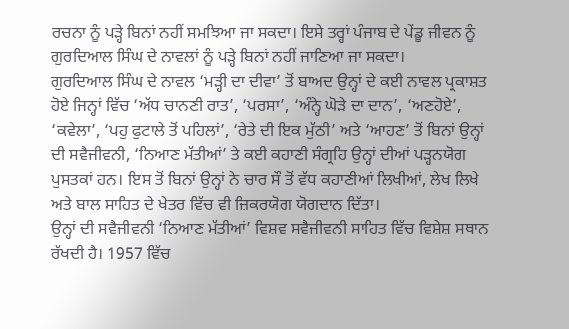ਰਚਨਾ ਨੂੰ ਪੜ੍ਹੇ ਬਿਨਾਂ ਨਹੀਂ ਸਮਝਿਆ ਜਾ ਸਕਦਾ। ਇਸੇ ਤਰ੍ਹਾਂ ਪੰਜਾਬ ਦੇ ਪੇਂਡੂ ਜੀਵਨ ਨੂੰ ਗੁਰਦਿਆਲ ਸਿੰਘ ਦੇ ਨਾਵਲਾਂ ਨੂੰ ਪੜ੍ਹੇ ਬਿਨਾਂ ਨਹੀਂ ਜਾਣਿਆ ਜਾ ਸਕਦਾ।
ਗੁਰਦਿਆਲ ਸਿੰਘ ਦੇ ਨਾਵਲ ‘ਮੜ੍ਹੀ ਦਾ ਦੀਵਾ’ ਤੋਂ ਬਾਅਦ ਉਨ੍ਹਾਂ ਦੇ ਕਈ ਨਾਵਲ ਪ੍ਰਕਾਸ਼ਤ ਹੋਏ ਜਿਨ੍ਹਾਂ ਵਿੱਚ ‘ਅੱਧ ਚਾਨਣੀ ਰਾਤ’, ‘ਪਰਸਾ’, ‘ਅੰਨ੍ਹੇ ਘੋੜੇ ਦਾ ਦਾਨ’, ‘ਅਣਹੋਏ’, ‘ਕਵੇਲਾ’, ‘ਪਹੁ ਫੁਟਾਲੇ ਤੋਂ ਪਹਿਲਾਂ’, ‘ਰੇਤੇ ਦੀ ਇਕ ਮੁੱਠੀ’ ਅਤੇ ‘ਆਹਣ’ ਤੋਂ ਬਿਨਾਂ ਉਨ੍ਹਾਂ ਦੀ ਸਵੈਜੀਵਨੀ, ‘ਨਿਆਣ ਮੱਤੀਆਂ’ ਤੇ ਕਈ ਕਹਾਣੀ ਸੰਗ੍ਰਹਿ ਉਨ੍ਹਾਂ ਦੀਆਂ ਪੜ੍ਹਨਯੋਗ ਪੁਸਤਕਾਂ ਹਨ। ਇਸ ਤੋਂ ਬਿਨਾਂ ਉਨ੍ਹਾਂ ਨੇ ਚਾਰ ਸੌ ਤੋਂ ਵੱਧ ਕਹਾਣੀਆਂ ਲਿਖੀਆਂ, ਲੇਖ ਲਿਖੇ ਅਤੇ ਬਾਲ ਸਾਹਿਤ ਦੇ ਖੇਤਰ ਵਿੱਚ ਵੀ ਜ਼ਿਕਰਯੋਗ ਯੋਗਦਾਨ ਦਿੱਤਾ।
ਉਨ੍ਹਾਂ ਦੀ ਸਵੈਜੀਵਨੀ ‘ਨਿਆਣ ਮੱਤੀਆਂ’ ਵਿਸ਼ਵ ਸਵੈਜੀਵਨੀ ਸਾਹਿਤ ਵਿੱਚ ਵਿਸ਼ੇਸ਼ ਸਥਾਨ ਰੱਖਦੀ ਹੈ। 1957 ਵਿੱਚ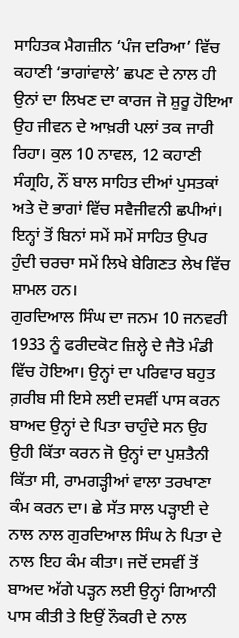ਸਾਹਿਤਕ ਮੈਗਜ਼ੀਨ ‘ਪੰਜ ਦਰਿਆ’ ਵਿੱਚ ਕਹਾਣੀ ‘ਭਾਗਾਂਵਾਲੇ’ ਛਪਣ ਦੇ ਨਾਲ ਹੀ ਉਨਾਂ ਦਾ ਲਿਖਣ ਦਾ ਕਾਰਜ ਜੋ ਸ਼ੁਰੂ ਹੋਇਆ ਉਹ ਜੀਵਨ ਦੇ ਆਖ਼ਰੀ ਪਲਾਂ ਤਕ ਜਾਰੀ ਰਿਹਾ। ਕੁਲ 10 ਨਾਵਲ, 12 ਕਹਾਣੀ ਸੰਗ੍ਰਹਿ, ਨੌਂ ਬਾਲ ਸਾਹਿਤ ਦੀਆਂ ਪੁਸਤਕਾਂ ਅਤੇ ਦੋ ਭਾਗਾਂ ਵਿੱਚ ਸਵੈਜੀਵਨੀ ਛਪੀਆਂ। ਇਨ੍ਹਾਂ ਤੋਂ ਬਿਨਾਂ ਸਮੇਂ ਸਮੇਂ ਸਾਹਿਤ ਉਪਰ ਹੁੰਦੀ ਚਰਚਾ ਸਮੇਂ ਲਿਖੇ ਬੇਗਿਣਤ ਲੇਖ ਵਿੱਚ ਸ਼ਾਮਲ ਹਨ।
ਗੁਰਦਿਆਲ ਸਿੰਘ ਦਾ ਜਨਮ 10 ਜਨਵਰੀ 1933 ਨੂੰ ਫਰੀਦਕੋਟ ਜ਼ਿਲ੍ਹੇ ਦੇ ਜੈਤੋ ਮੰਡੀ ਵਿੱਚ ਹੋਇਆ। ਉਨ੍ਹਾਂ ਦਾ ਪਰਿਵਾਰ ਬਹੁਤ ਗ਼ਰੀਬ ਸੀ ਇਸੇ ਲਈ ਦਸਵੀਂ ਪਾਸ ਕਰਨ ਬਾਅਦ ਉਨ੍ਹਾਂ ਦੇ ਪਿਤਾ ਚਾਹੁੰਦੇ ਸਨ ਉਹ ਉਹੀ ਕਿੱਤਾ ਕਰਨ ਜੋ ਉਨ੍ਹਾਂ ਦਾ ਪੁਸ਼ਤੈਨੀ ਕਿੱਤਾ ਸੀ, ਰਾਮਗੜ੍ਹੀਆਂ ਵਾਲਾ ਤਰਖਾਣਾ ਕੰਮ ਕਰਨ ਦਾ। ਛੇ ਸੱਤ ਸਾਲ ਪੜ੍ਹਾਈ ਦੇ ਨਾਲ ਨਾਲ ਗੁਰਦਿਆਲ ਸਿੰਘ ਨੇ ਪਿਤਾ ਦੇ ਨਾਲ ਇਹ ਕੰਮ ਕੀਤਾ। ਜਦੋਂ ਦਸਵੀਂ ਤੋਂ ਬਾਅਦ ਅੱਗੇ ਪੜ੍ਹਨ ਲਈ ਉਨ੍ਹਾਂ ਗਿਆਨੀ ਪਾਸ ਕੀਤੀ ਤੇ ਇਉਂ ਨੌਕਰੀ ਦੇ ਨਾਲ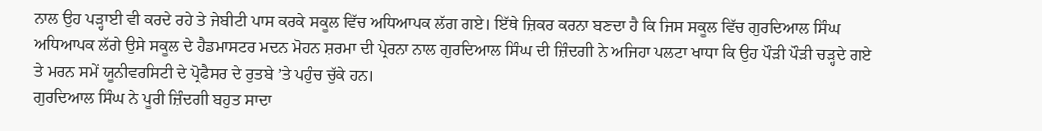ਨਾਲ ਉਹ ਪੜ੍ਹਾਈ ਵੀ ਕਰਦੇ ਰਹੇ ਤੇ ਜੇਬੀਟੀ ਪਾਸ ਕਰਕੇ ਸਕੂਲ ਵਿੱਚ ਅਧਿਆਪਕ ਲੱਗ ਗਏ। ਇੱਥੇ ਜ਼ਿਕਰ ਕਰਨਾ ਬਣਦਾ ਹੈ ਕਿ ਜਿਸ ਸਕੂਲ ਵਿੱਚ ਗੁਰਦਿਆਲ ਸਿੰਘ ਅਧਿਆਪਕ ਲੱਗੇ ਉਸੇ ਸਕੂਲ ਦੇ ਹੈਡਮਾਸਟਰ ਮਦਨ ਮੋਹਨ ਸ਼ਰਮਾ ਦੀ ਪ੍ਰੇਰਨਾ ਨਾਲ ਗੁਰਦਿਆਲ ਸਿੰਘ ਦੀ ਜ਼ਿੰਦਗੀ ਨੇ ਅਜਿਹਾ ਪਲਟਾ ਖਾਧਾ ਕਿ ਉਹ ਪੌੜੀ ਪੌੜੀ ਚੜ੍ਹਦੇ ਗਏ ਤੇ ਮਰਨ ਸਮੇਂ ਯੂਨੀਵਰਸਿਟੀ ਦੇ ਪ੍ਰੋਫੈਸਰ ਦੇ ਰੁਤਬੇ ’ਤੇ ਪਹੁੰਚ ਚੁੱਕੇ ਹਨ।
ਗੁਰਦਿਆਲ ਸਿੰਘ ਨੇ ਪੂਰੀ ਜ਼ਿੰਦਗੀ ਬਹੁਤ ਸਾਦਾ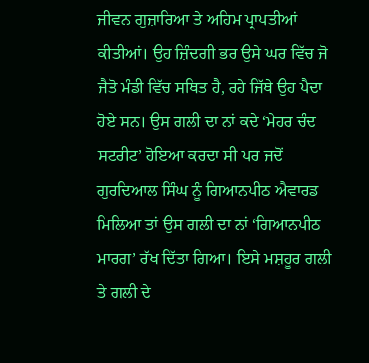ਜੀਵਨ ਗੁਜ਼ਾਰਿਆ ਤੇ ਅਹਿਮ ਪ੍ਰਾਪਤੀਆਂ ਕੀਤੀਆਂ। ਉਹ ਜ਼ਿੰਦਗੀ ਭਰ ਉਸੇ ਘਰ ਵਿੱਚ ਜੋ ਜੈਤੋ ਮੰਡੀ ਵਿੱਚ ਸਥਿਤ ਹੈ, ਰਹੇ ਜਿੱਥੇ ਉਹ ਪੈਦਾ ਹੋਏ ਸਨ। ਉਸ ਗਲੀ ਦਾ ਨਾਂ ਕਦੇ ‘ਮੇਹਰ ਚੰਦ ਸਟਰੀਟ’ ਹੋਇਆ ਕਰਦਾ ਸੀ ਪਰ ਜਦੋਂ ਗੁਰਦਿਆਲ ਸਿੰਘ ਨੂੰ ਗਿਆਨਪੀਠ ਐਵਾਰਡ ਮਿਲਿਆ ਤਾਂ ਉਸ ਗਲੀ ਦਾ ਨਾਂ ‘ਗਿਆਨਪੀਠ ਮਾਰਗ’ ਰੱਖ ਦਿੱਤਾ ਗਿਆ। ਇਸੇ ਮਸ਼ਹੂਰ ਗਲੀ ਤੇ ਗਲੀ ਦੇ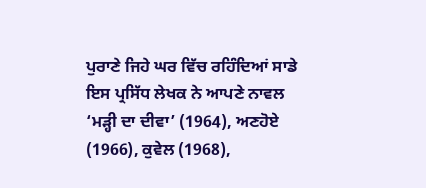ਪੁਰਾਣੇ ਜਿਹੇ ਘਰ ਵਿੱਚ ਰਹਿੰਦਿਆਂ ਸਾਡੇ ਇਸ ਪ੍ਰਸਿੱਧ ਲੇਖਕ ਨੇ ਆਪਣੇ ਨਾਵਲ ‘ਮੜ੍ਹੀ ਦਾ ਦੀਵਾ’ (1964), ਅਣਹੋਏ (1966), ਕੁਵੇਲ (1968),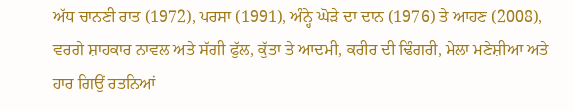ਅੱਧ ਚਾਨਣੀ ਰਾਤ (1972), ਪਰਸਾ (1991), ਅੰਨ੍ਹੇ ਘੋੜੇ ਦਾ ਦਾਨ (1976) ਤੇ ਆਹਣ (2008), ਵਰਗੇ ਸ਼ਾਹਕਾਰ ਨਾਵਲ ਅਤੇ ਸੱਗੀ ਫੁੱਲ, ਕੁੱਤਾ ਤੇ ਆਦਮੀ, ਕਰੀਰ ਦੀ ਢਿੰਗਰੀ, ਮੇਲਾ ਮਣੇਸ਼ੀਆ ਅਤੇ ਹਾਰ ਗਿਉਂ ਰਤਨਿਆਂ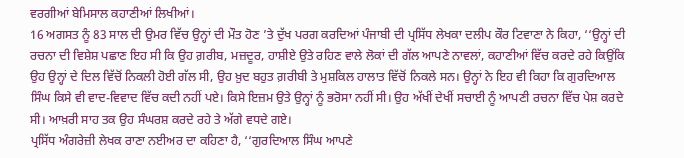ਵਰਗੀਆਂ ਬੇਮਿਸਾਲ ਕਹਾਣੀਆਂ ਲਿਖੀਆਂ।
16 ਅਗਸਤ ਨੂੰ 83 ਸਾਲ ਦੀ ਉਮਰ ਵਿੱਚ ਉਨ੍ਹਾਂ ਦੀ ਮੌਤ ਹੋਣ ’ਤੇ ਦੁੱਖ ਪਰਗ ਕਰਦਿਆਂ ਪੰਜਾਬੀ ਦੀ ਪ੍ਰਸਿੱਧ ਲੇਖਕਾ ਦਲੀਪ ਕੌਰ ਟਿਵਾਣਾ ਨੇ ਕਿਹਾ, ‘‘ਉਨ੍ਹਾਂ ਦੀ ਰਚਨਾ ਦੀ ਵਿਸ਼ੇਸ਼ ਪਛਾਣ ਇਹ ਸੀ ਕਿ ਉਹ ਗ਼ਰੀਬ, ਮਜ਼ਦੂਰ, ਹਾਸ਼ੀਏ ਉਤੇ ਰਹਿਣ ਵਾਲੇ ਲੋਕਾਂ ਦੀ ਗੱਲ ਆਪਣੇ ਨਾਵਲਾਂ, ਕਹਾਣੀਆਂ ਵਿੱਚ ਕਰਦੇ ਰਹੇ ਕਿਉਂਕਿ ਉਹ ਉਨ੍ਹਾਂ ਦੇ ਦਿਲ ਵਿੱਚੋਂ ਨਿਕਲੀ ਹੋਈ ਗੱਲ ਸੀ, ਉਹ ਖ਼ੁਦ ਬਹੁਤ ਗ਼ਰੀਬੀ ਤੇ ਮੁਸ਼ਕਿਲ ਹਾਲਾਤ ਵਿੱਚੋਂ ਨਿਕਲੇ ਸਨ। ਉਨ੍ਹਾਂ ਨੇ ਇਹ ਵੀ ਕਿਹਾ ਕਿ ਗੁਰਦਿਆਲ ਸਿੰਘ ਕਿਸੇ ਵੀ ਵਾਦ-ਵਿਵਾਦ ਵਿੱਚ ਕਦੀ ਨਹੀਂ ਪਏ। ਕਿਸੇ ਇਜ਼ਮ ਉਤੇ ਉਨ੍ਹਾਂ ਨੂੰ ਭਰੋਸਾ ਨਹੀਂ ਸੀ। ਉਹ ਅੱਖੀਂ ਦੇਖੀਂ ਸਚਾਈ ਨੂੰ ਆਪਣੀ ਰਚਨਾ ਵਿੱਚ ਪੇਸ਼ ਕਰਦੇ ਸੀ। ਆਖ਼ਰੀ ਸਾਹ ਤਕ ਉਹ ਸੰਘਰਸ਼ ਕਰਦੇ ਰਹੇ ਤੇ ਅੱਗੇ ਵਧਦੇ ਗਏ।
ਪ੍ਰਸਿੱਧ ਅੰਗਰੇਜ਼ੀ ਲੇਖਕ ਰਾਣਾ ਨਈਅਰ ਦਾ ਕਹਿਣਾ ਹੈ, ‘‘ਗੁਰਦਿਆਲ ਸਿੰਘ ਆਪਣੇ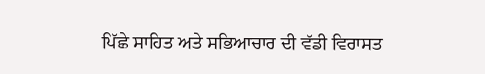ਪਿੱਛੇ ਸਾਹਿਤ ਅਤੇ ਸਭਿਆਚਾਰ ਦੀ ਵੱਡੀ ਵਿਰਾਸਤ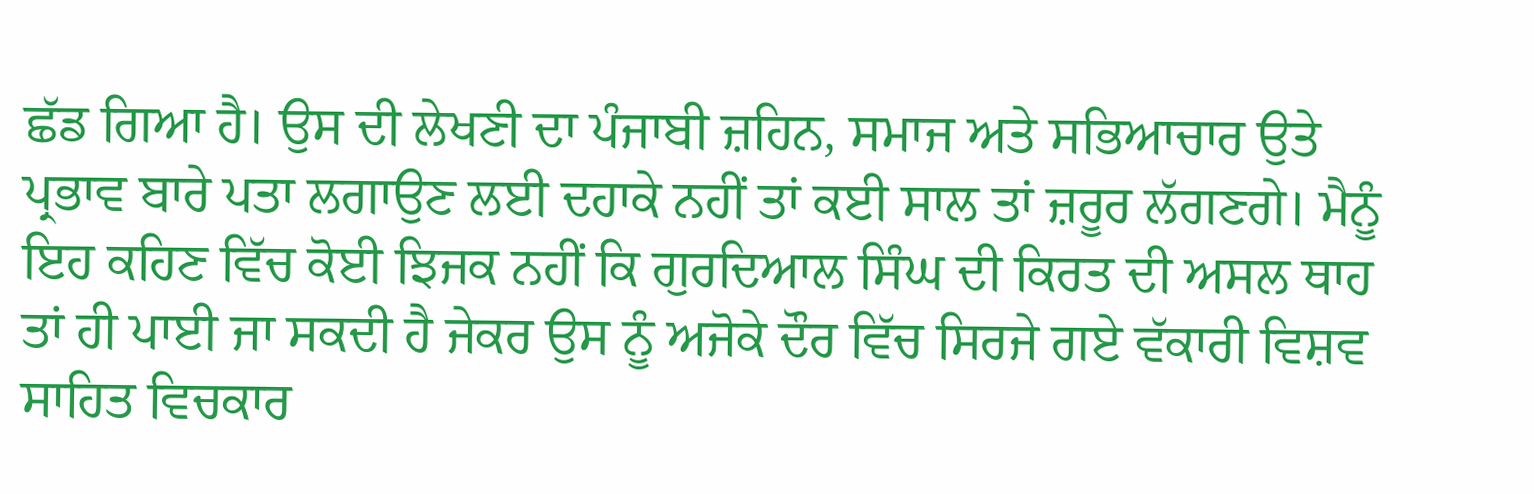ਛੱਡ ਗਿਆ ਹੈ। ਉਸ ਦੀ ਲੇਖਣੀ ਦਾ ਪੰਜਾਬੀ ਜ਼ਹਿਨ, ਸਮਾਜ ਅਤੇ ਸਭਿਆਚਾਰ ਉਤੇ ਪ੍ਰਭਾਵ ਬਾਰੇ ਪਤਾ ਲਗਾਉਣ ਲਈ ਦਹਾਕੇ ਨਹੀਂ ਤਾਂ ਕਈ ਸਾਲ ਤਾਂ ਜ਼ਰੂਰ ਲੱਗਣਗੇ। ਮੈਨੂੰ ਇਹ ਕਹਿਣ ਵਿੱਚ ਕੋਈ ਝਿਜਕ ਨਹੀਂ ਕਿ ਗੁਰਦਿਆਲ ਸਿੰਘ ਦੀ ਕਿਰਤ ਦੀ ਅਸਲ ਥਾਹ ਤਾਂ ਹੀ ਪਾਈ ਜਾ ਸਕਦੀ ਹੈ ਜੇਕਰ ਉਸ ਨੂੰ ਅਜੋਕੇ ਦੌਰ ਵਿੱਚ ਸਿਰਜੇ ਗਏ ਵੱਕਾਰੀ ਵਿਸ਼ਵ ਸਾਹਿਤ ਵਿਚਕਾਰ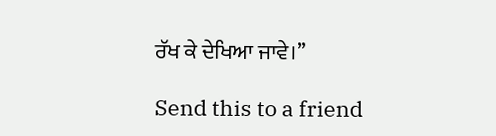ਰੱਖ ਕੇ ਦੇਖਿਆ ਜਾਵੇ।’’

Send this to a friend